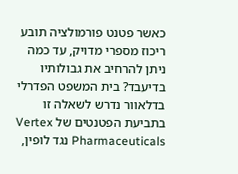כאשר פטנט פורמולציה תובע ריכוז מספרי מדויק, עד כמה ניתן להרחיב את גבולותיו בדיעבד? בית המשפט הפדרלי בדלאוור נדרש לשאלה זו בתביעת הפטנטים של Vertex Pharmaceuticals נגד לופין,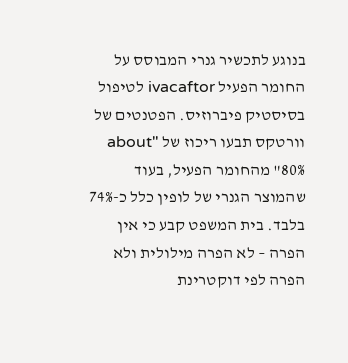בנוגע לתכשיר גנרי המבוסס על החומר הפעיל ivacaftor לטיפול בסיסטיק פיברוזיס. הפטנטים של וורטקס תבעו ריכוז של "about 80%" מהחומר הפעיל, בעוד שהמוצר הגנרי של לופין כלל כ-74% בלבד. בית המשפט קבע כי אין הפרה – לא הפרה מילולית ולא הפרה לפי דוקטרינת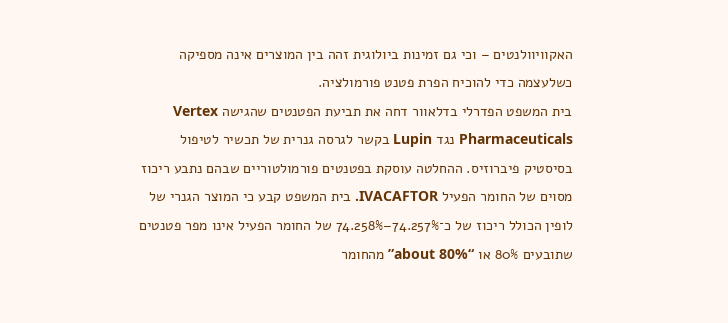האקוויוולנטים – וכי גם זמינות ביולוגית זהה בין המוצרים אינה מספיקה כשלעצמה כדי להוכיח הפרת פטנט פורמולציה.
בית המשפט הפדרלי בדלאוור דחה את תביעת הפטנטים שהגישה Vertex Pharmaceuticals נגד Lupin בקשר לגרסה גנרית של תכשיר לטיפול בסיסטיק פיברוזיס. ההחלטה עוסקת בפטנטים פורמולטוריים שבהם נתבע ריכוז מסוים של החומר הפעיל IVACAFTOR. בית המשפט קבע כי המוצר הגנרי של לופין הכולל ריכוז של כ־74.257%–74.258% של החומר הפעיל אינו מפר פטנטים שתובעים 80% או “about 80%” מהחומר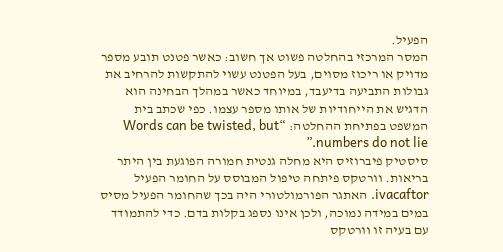הפעיל.
המסר המרכזי בהחלטה פשוט אך חשוב: כאשר פטנט תובע מספר מדויק או ריכוז מסוים, בעל הפטנט עשוי להתקשות להרחיב את גבולות התביעה בדיעבד, במיוחד כאשר במהלך הבחינה הוא הדגיש את הייחודיות של אותו מספר עצמו. כפי שכתב בית המשפט בפתיחת ההחלטה: “Words can be twisted, but numbers do not lie.”
סיסטיק פיברוזיס היא מחלה גנטית חמורה הפוגעת בין היתר בריאות. וורטקס פיתחה טיפול המבוסס על החומר הפעיל ivacaftor. האתגר הפורמולטורי היה בכך שהחומר הפעיל מסיס במים במידה נמוכה, ולכן אינו נספג בקלות בדם. כדי להתמודד עם בעיה זו וורטקס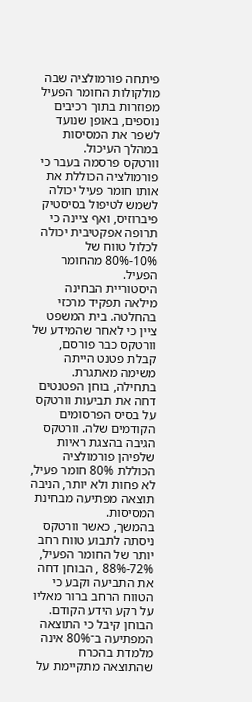פיתחה פורמולציה שבה מולקולות החומר הפעיל מפוזרות בתוך רכיבים נוספים, באופן שנועד לשפר את המסיסות במהלך העיכול.
וורטקס פרסמה בעבר כי פורמולציה הכוללת את אותו חומר פעיל יכולה לשמש לטיפול בסיסטיק פיברוזיס, ואף ציינה כי תרופה אפקטיבית יכולה לכלול טווח של 10%-80% מהחומר הפעיל.
היסטוריית הבחינה מילאה תפקיד מרכזי בהחלטה. בית המשפט ציין כי לאחר שהמידע של וורטקס כבר פורסם, קבלת פטנט הייתה משימה מאתגרת. בתחילה, בוחן הפטנטים דחה את תביעות וורטקס על בסיס הפרסומים הקודמים שלה. וורטקס הגיבה בהצגת ראיות שלפיהן פורמולציה הכוללת 80% חומר פעיל, לא פחות ולא יותר, הניבה תוצאה מפתיעה מבחינת המסיסות.
בהמשך, כאשר וורטקס ניסתה לתבוע טווח רחב יותר של החומר הפעיל, 72%-88% , הבוחן דחה את התביעה וקבע כי הטווח הרחב ברור מאליו על רקע הידע הקודם. הבוחן קיבל כי התוצאה המפתיעה ב־80% אינה מלמדת בהכרח שהתוצאה מתקיימת על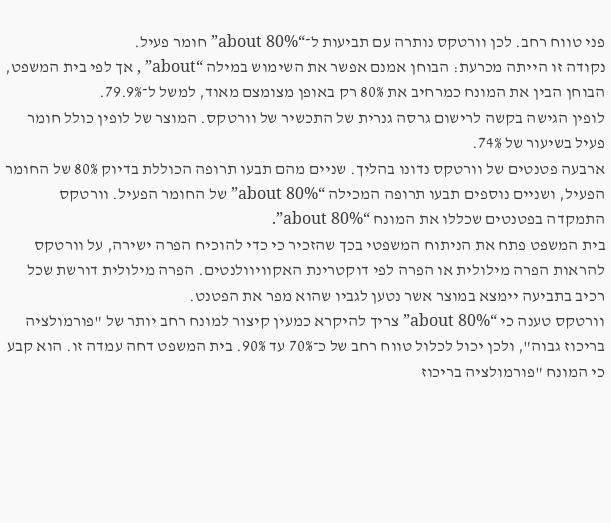פני טווח רחב. לכן וורטקס נותרה עם תביעות ל־“about 80%” חומר פעיל.
נקודה זו הייתה מכרעת: הבוחן אמנם אפשר את השימוש במילה “about” , אך לפי בית המשפט, הבוחן הבין את המונח כמרחיב את 80% רק באופן מצומצם מאוד, למשל ל־79.9%.
לופין הגישה בקשה לרישום גרסה גנרית של התכשיר של וורטקס. המוצר של לופין כולל חומר פעיל בשיעור של 74%.
ארבעה פטנטים של וורטקס נדונו בהליך. שניים מהם תבעו תרופה הכוללת בדיוק 80% של החומר הפעיל, ושניים נוספים תבעו תרופה המכילה “about 80%” של החומר הפעיל. וורטקס התמקדה בפטנטים שכללו את המונח “about 80%”.
בית המשפט פתח את הניתוח המשפטי בכך שהזכיר כי כדי להוכיח הפרה ישירה, על וורטקס להראות הפרה מילולית או הפרה לפי דוקטרינת האקוויוולנטים. הפרה מילולית דורשת שכל רכיב בתביעה יימצא במוצר אשר נטען לגביו שהוא מפר את הפטנט.
וורטקס טענה כי “about 80%” צריך להיקרא כמעין קיצור למונח רחב יותר של "פורמולציה בריכוז גבוה", ולכן יכול לכלול טווח רחב של כ־70% עד 90%. בית המשפט דחה עמדה זו. הוא קבע כי המונח "פורמולציה בריכוז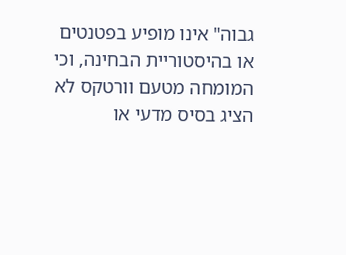גבוה" אינו מופיע בפטנטים או בהיסטוריית הבחינה, וכי המומחה מטעם וורטקס לא הציג בסיס מדעי או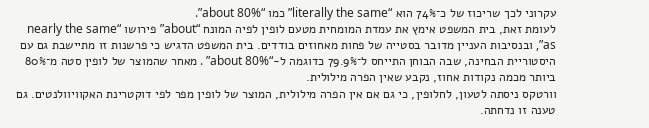עקרוני לכך שריכוז של כ־74% הוא “literally the same” כמו “about 80%”.
לעומת זאת, בית המשפט אימץ את עמדת המומחית מטעם לופין לפיה המונח “about” פירושו “nearly the same as”, ובנסיבות העניין מדובר בסטייה של פחות מאחוזים בודדים. בית המשפט הדגיש כי פרשנות זו מתיישבת גם עם היסטוריית הבחינה, שבה הבוחן התייחס ל־79.9% כדוגמה ל-“about 80%” . מאחר שהמוצר של לופין סטה מ־80% ביותר מכמה נקודות אחוז, נקבע שאין הפרה מילולית.
וורטקס ניסתה לטעון, לחלופין, כי גם אם אין הפרה מילולית, המוצר של לופין מפר לפי דוקטרינת האקוויוולנטים. גם טענה זו נדחתה.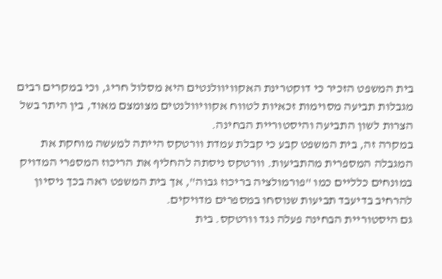בית המשפט הזכיר כי דוקטרינת האקוויוולנטים היא מסלול חריג, וכי במקרים רבים מגבלות תביעה מסוימות זכאיות לטווח אקוויוולנטים מצומצם מאוד, בין היתר בשל הצרות לשון התביעה והיסטוריית הבחינה.
במקרה זה, בית המשפט קבע כי קבלת עמדת וורטקס הייתה למעשה מוחקת את המגבלה המספרית מהתביעות. וורטקס ניסתה להחליף את הריכוז המספרי המדויק במונחים כלליים כמו "פורמולציה בריכוז גבוה", אך בית המשפט ראה בכך ניסיון להרחיב בדיעבד תביעות שנוסחו במספרים מדויקים.
גם היסטוריית הבחינה פעלה נגד וורטקס. בית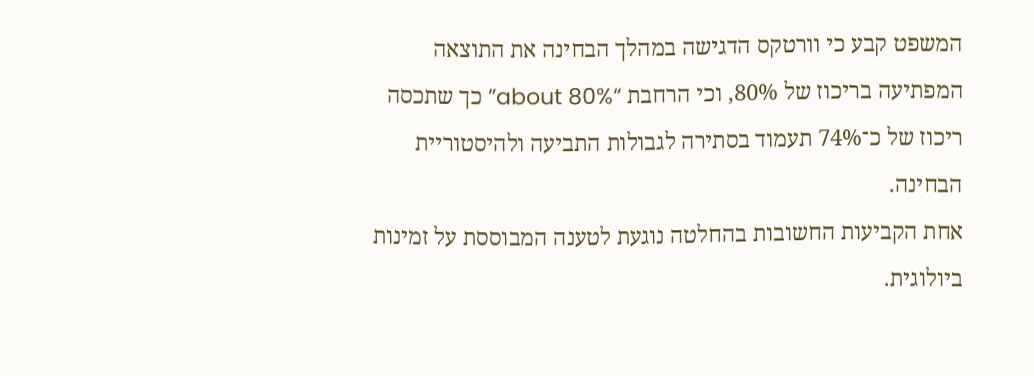המשפט קבע כי וורטקס הדגישה במהלך הבחינה את התוצאה המפתיעה בריכוז של 80%, וכי הרחבת “about 80%” כך שתכסה ריכוז של כ־74% תעמוד בסתירה לגבולות התביעה ולהיסטוריית הבחינה.
אחת הקביעות החשובות בהחלטה נוגעת לטענה המבוססת על זמינות ביולוגית.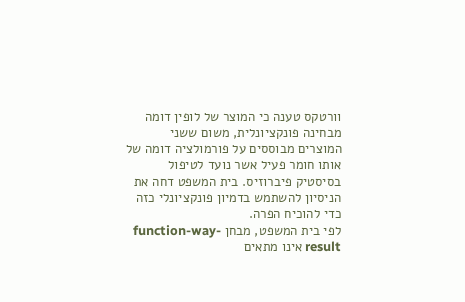וורטקס טענה כי המוצר של לופין דומה מבחינה פונקציונלית, משום ששני המוצרים מבוססים על פורמולציה דומה של אותו חומר פעיל אשר נועד לטיפול בסיסטיק פיברוזיס. בית המשפט דחה את הניסיון להשתמש בדמיון פונקציונלי כזה כדי להוכיח הפרה.
לפי בית המשפט, מבחן function-way-result אינו מתאים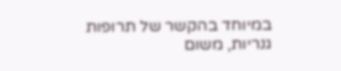במיוחד בהקשר של תרופות גנריות, משום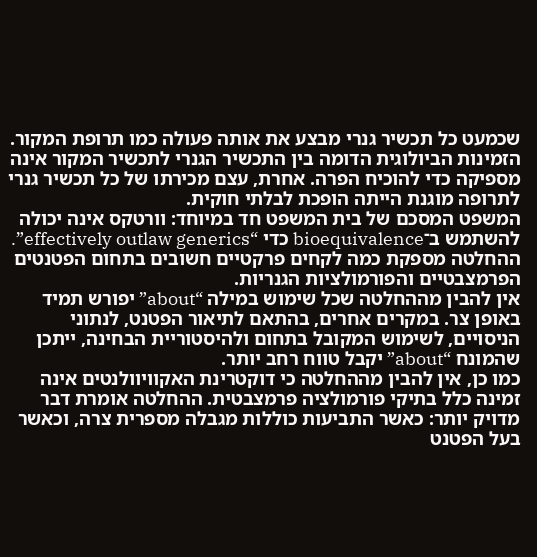שכמעט כל תכשיר גנרי מבצע את אותה פעולה כמו תרופת המקור. הזמינות הביולוגית הדומה בין התכשיר הגנרי לתכשיר המקור אינה מספיקה כדי להוכיח הפרה. אחרת, עצם מכירתו של כל תכשיר גנרי לתרופה מוגנת הייתה הופכת לבלתי חוקית.
המשפט המסכם של בית המשפט חד במיוחד: וורטקס אינה יכולה להשתמש ב־bioequivalence כדי “effectively outlaw generics”.
ההחלטה מספקת כמה לקחים פרקטיים חשובים בתחום הפטנטים הפרמצבטיים והפורמולציות הגנריות.
אין להבין מההחלטה שכל שימוש במילה “about” יפורש תמיד באופן צר. במקרים אחרים, בהתאם לתיאור הפטנט, לנתוני הניסויים, לשימוש המקובל בתחום ולהיסטוריית הבחינה, ייתכן שהמונח “about” יקבל טווח רחב יותר.
כמו כן, אין להבין מההחלטה כי דוקטרינת האקוויוולנטים אינה זמינה כלל בתיקי פורמולציה פרמצבטית. ההחלטה אומרת דבר מדויק יותר: כאשר התביעות כוללות מגבלה מספרית צרה, וכאשר בעל הפטנט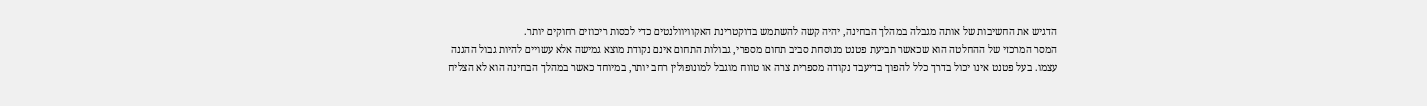הדגיש את החשיבות של אותה מגבלה במהלך הבחינה, יהיה קשה להשתמש בדוקטרינת האקוויוולנטים כדי לכסות ריכוזים רחוקים יותר.
המסר המרכזי של ההחלטה הוא שכאשר תביעת פטנט מנוסחת סביב תחום מספרי, גבולות התחום אינם נקודת מוצא גמישה אלא עשויים להיות גבול ההגנה עצמו. בעל פטנט אינו יכול בדרך כלל להפוך בדיעבד נקודה מספרית צרה או טווח מוגבל למונופולין רחב יותר, במיוחד כאשר במהלך הבחינה הוא לא הצליח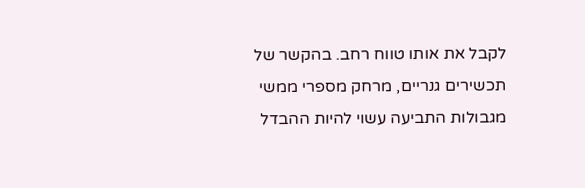לקבל את אותו טווח רחב. בהקשר של תכשירים גנריים, מרחק מספרי ממשי מגבולות התביעה עשוי להיות ההבדל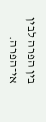בין הפרה לבין אי־הפרה.